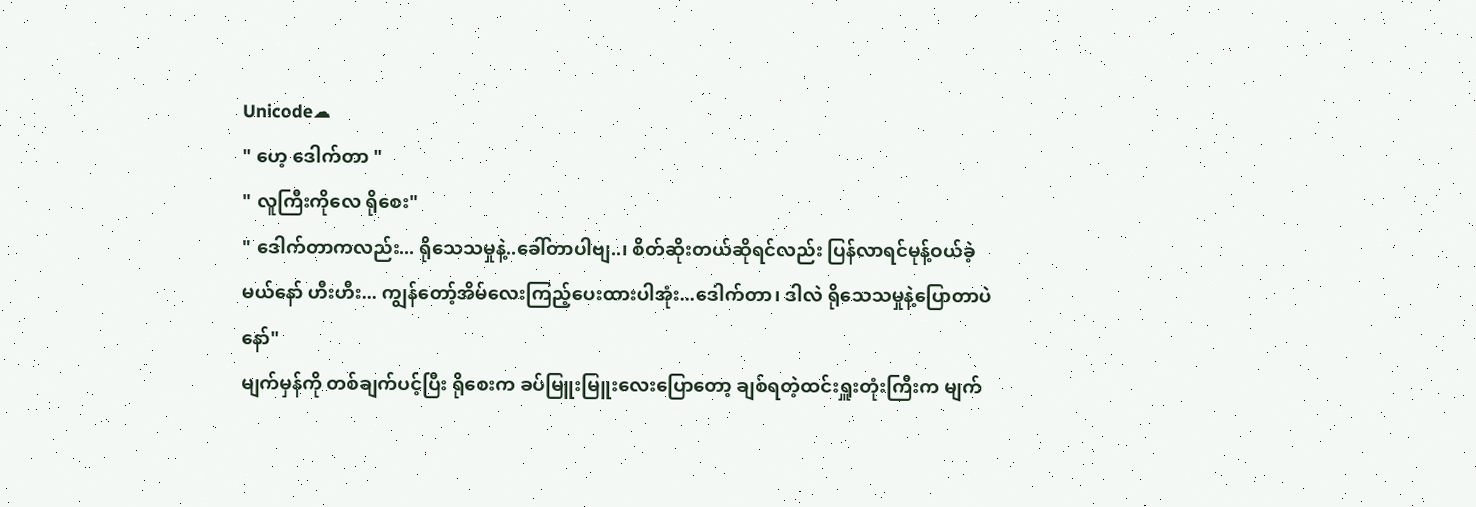Unicode☁
" ဟေ့ ဒေါက်တာ "
" လူကြီးကိုလေ ရိုစေး"
" ဒေါက်တာကလည်း... ရိုသေသမှုနဲ့..ခေါ်တာပါဗျ..၊ စိတ်ဆိုးတယ်ဆိုရင်လည်း ပြန်လာရင်မုန့်ဝယ်ခဲ့မယ်နော် ဟီးဟီး... ကျွန်တော့်အိမ်လေးကြည့်ပေးထားပါအုံး...ဒေါက်တာ၊ ဒါလဲ ရိုသေသမှုနဲ့ပြောတာပဲနော်"
မျက်မှန်ကို တစ်ချက်ပင့်ပြီး ရိုစေးက ခပ်မြူးမြူးလေးပြောတော့ ချစ်ရတဲ့ထင်းရှူးတုံးကြီးက မျက်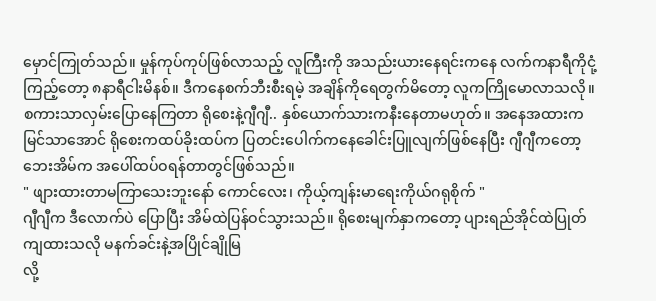မှောင်ကြုတ်သည်။ မှုန်ကုပ်ကုပ်ဖြစ်လာသည့် လူကြီးကို အသည်းယားနေရင်းကနေ လက်ကနာရီကိုငုံ့ကြည့်တော့ ၈နာရီငါးမိနစ်။ ဒီကနေစက်ဘီးစီးရမဲ့ အချိန်ကိုရေတွက်မိတော့ လူကကြိုမောလာသလို။
စကားသာလှမ်းပြောနေကြတာ ရိုစေးနဲ့ဂျီဂျီ.. နှစ်ယောက်သားကနီးနေတာမဟုတ်။ အနေအထားက မြင်သာအောင် ရိုစေးကထပ်ခိုးထပ်က ပြတင်းပေါက်ကနေခေါင်းပြူလျက်ဖြစ်နေပြီး ဂျီဂျီကတော့ ဘေးအိမ်က အပေါ်ထပ်ဝရန်တာတွင်ဖြစ်သည်။
" ဖျားထားတာမကြာသေးဘူးနော် ကောင်လေး၊ ကိုယ့်ကျန်းမာရေးကိုယ်ဂရုစိုက် "
ဂျီဂျီက ဒီလောက်ပဲ ပြောပြီး အိမ်ထဲပြန်ဝင်သွားသည်။ ရိုစေးမျက်နှာကတော့ ပျားရည်အိုင်ထဲပြုတ်ကျထားသလို မနက်ခင်းနဲ့အပြိုင်ချိုမြ
လို့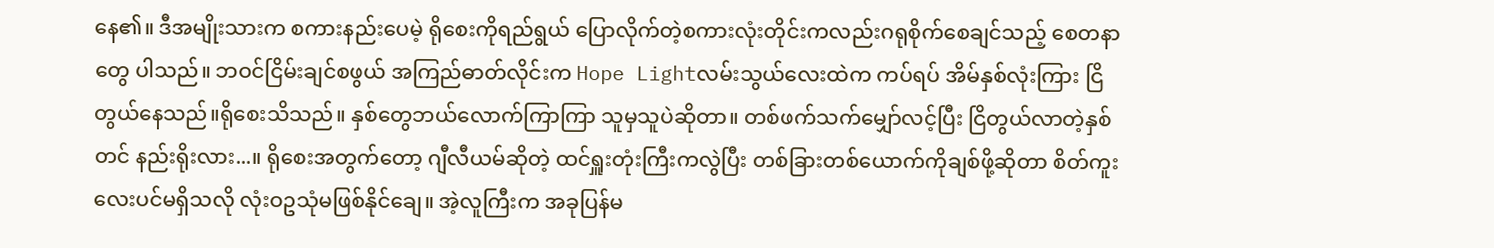နေ၏။ ဒီအမျိုးသားက စကားနည်းပေမဲ့ ရိုစေးကိုရည်ရွယ် ပြောလိုက်တဲ့စကားလုံးတိုင်းကလည်းဂရုစိုက်စေချင်သည့် စေတနာတွေ ပါသည်။ ဘဝင်ငြိမ်းချင်စဖွယ် အကြည်ဓာတ်လိုင်းက Hope Lightလမ်းသွယ်လေးထဲက ကပ်ရပ် အိမ်နှစ်လုံးကြား ငြိတွယ်နေသည်။ရိုစေးသိသည်။ နှစ်တွေဘယ်လောက်ကြာကြာ သူမှသူပဲဆိုတာ။ တစ်ဖက်သက်မျှော်လင့်ပြီး ငြိတွယ်လာတဲ့နှစ်တင် နည်းရိုးလား...။ ရိုစေးအတွက်တော့ ဂျီလီယမ်ဆိုတဲ့ ထင်ရှူးတုံးကြီးကလွဲပြီး တစ်ခြားတစ်ယောက်ကိုချစ်ဖို့ဆိုတာ စိတ်ကူးလေးပင်မရှိသလို လုံးဝဥသုံမဖြစ်နိုင်ချေ။ အဲ့လူကြီးက အခုပြန်မ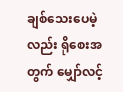ချစ်သေးပေမဲ့လည်း ရိုစေးအတွက် မျှော်လင့်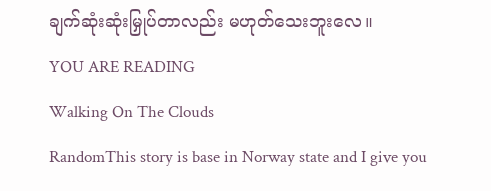ချက်ဆုံးဆုံးမြှုပ်တာလည်း မဟုတ်သေးဘူးလေ။
YOU ARE READING
Walking On The Clouds
RandomThis story is base in Norway state and I give you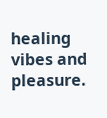healing vibes and pleasure.